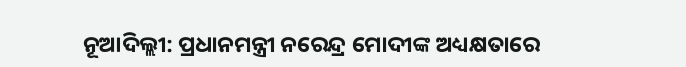ନୂଆଦିଲ୍ଲୀ: ପ୍ରଧାନମନ୍ତ୍ରୀ ନରେନ୍ଦ୍ର ମୋଦୀଙ୍କ ଅଧ୍ୟକ୍ଷତାରେ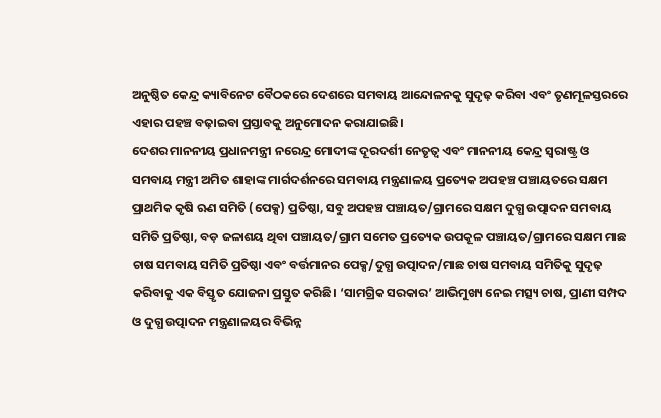ଅନୁଷ୍ଠିତ କେନ୍ଦ୍ର କ୍ୟାବିନେଟ ବୈଠକରେ ଦେଶରେ ସମବାୟ ଆନ୍ଦୋଳନକୁ ସୁଦୃଢ଼ କରିବା ଏବଂ ତୃଣମୂଳସ୍ତରରେ ଏହାର ପହଞ୍ଚ ବଢ଼ାଇବା ପ୍ରସ୍ତାବକୁ ଅନୁମୋଦନ କରାଯାଇଛି।
ଦେଶର ମାନନୀୟ ପ୍ରଧାନମନ୍ତ୍ରୀ ନରେନ୍ଦ୍ର ମୋଦୀଙ୍କ ଦୂରଦର୍ଶୀ ନେତୃତ୍ବ ଏବଂ ମାନନୀୟ କେନ୍ଦ୍ର ସ୍ବରାଷ୍ଟ୍ର ଓ ସମବାୟ ମନ୍ତ୍ରୀ ଅମିତ ଶାହାଙ୍କ ମାର୍ଗଦର୍ଶନରେ ସମବାୟ ମନ୍ତ୍ରଣାଳୟ ପ୍ରତ୍ୟେକ ଅପହଞ୍ଚ ପଞ୍ଚାୟତରେ ସକ୍ଷମ ପ୍ରାଥମିକ କୃଷି ଋଣ ସମିତି (ପେକ୍ସ) ପ୍ରତିଷ୍ଠା, ସବୁ ଅପହଞ୍ଚ ପଞ୍ଚାୟତ/ଗ୍ରାମରେ ସକ୍ଷମ ଦୁଗ୍ଧ ଉତ୍ପାଦନ ସମବାୟ ସମିତି ପ୍ରତିଷ୍ଠା, ବଡ଼ ଜଳାଶୟ ଥିବା ପଞ୍ଚାୟତ/ଗ୍ରାମ ସମେତ ପ୍ରତ୍ୟେକ ଉପକୂଳ ପଞ୍ଚାୟତ/ଗ୍ରାମରେ ସକ୍ଷମ ମାଛ ଚାଷ ସମବାୟ ସମିତି ପ୍ରତିଷ୍ଠା ଏବଂ ବର୍ତ୍ତମାନର ପେକ୍ସ/ଦୁଗ୍ଧ ଉତ୍ପାଦନ/ମାଛ ଚାଷ ସମବାୟ ସମିତିକୁ ସୁଦୃଢ଼ କରିବାକୁ ଏକ ବିସ୍ତୃତ ଯୋଜନା ପ୍ରସ୍ତୁତ କରିଛି। ‘ସାମଗ୍ରିକ ସରକାର’ ଆଭିମୁଖ୍ୟ ନେଇ ମତ୍ସ୍ୟ ଚାଷ, ପ୍ରାଣୀ ସମ୍ପଦ ଓ ଦୁଗ୍ଧ ଉତ୍ପାଦନ ମନ୍ତ୍ରଣାଳୟର ବିଭିନ୍ନ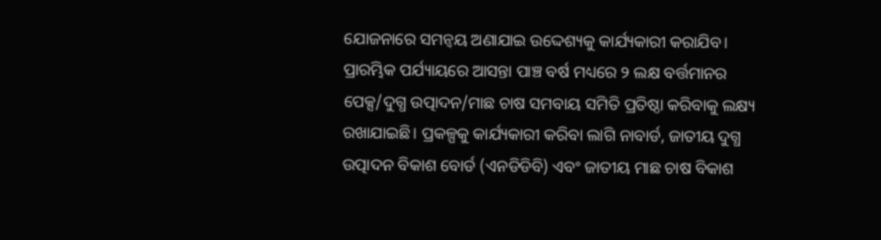ଯୋଜନାରେ ସମନ୍ବୟ ଅଣାଯାଇ ଉଦ୍ଦେଶ୍ୟକୁ କାର୍ଯ୍ୟକାରୀ କରାଯିବ। ପ୍ରାରମ୍ଭିକ ପର୍ଯ୍ୟାୟରେ ଆସନ୍ତା ପାଞ୍ଚ ବର୍ଷ ମଧ୍ୟରେ ୨ ଲକ୍ଷ ବର୍ତ୍ତମାନର ପେକ୍ସ/ଦୁଗ୍ଧ ଉତ୍ପାଦନ/ମାଛ ଚାଷ ସମବାୟ ସମିତି ପ୍ରତିଷ୍ଠା କରିବାକୁ ଲକ୍ଷ୍ୟ ରଖାଯାଇଛି। ପ୍ରକଳ୍ପକୁ କାର୍ଯ୍ୟକାରୀ କରିବା ଲାଗି ନାବାର୍ଡ, ଜାତୀୟ ଦୁଗ୍ଧ ଉତ୍ପାଦନ ବିକାଶ ବୋର୍ଡ (ଏନଡିଡିବି) ଏବଂ ଜାତୀୟ ମାଛ ଚାଷ ବିକାଶ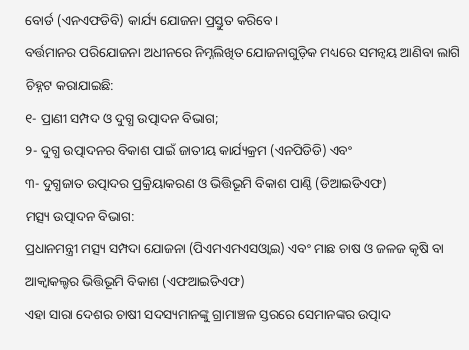ବୋର୍ଡ (ଏନଏଫଡିବି) କାର୍ଯ୍ୟ ଯୋଜନା ପ୍ରସ୍ତୁତ କରିବେ।
ବର୍ତ୍ତମାନର ପରିଯୋଜନା ଅଧୀନରେ ନିମ୍ନଲିଖିତ ଯୋଜନାଗୁଡ଼ିକ ମଧ୍ୟରେ ସମନ୍ବୟ ଆଣିବା ଲାଗି ଚିହ୍ନଟ କରାଯାଇଛି:
୧- ପ୍ରାଣୀ ସମ୍ପଦ ଓ ଦୁଗ୍ଧ ଉତ୍ପାଦନ ବିଭାଗ;
୨- ଦୁଗ୍ଧ ଉତ୍ପାଦନର ବିକାଶ ପାଇଁ ଜାତୀୟ କାର୍ଯ୍ୟକ୍ରମ (ଏନପିଡିଡି) ଏବଂ
୩- ଦୁଗ୍ଧଜାତ ଉତ୍ପାଦର ପ୍ରକ୍ରିୟାକରଣ ଓ ଭିତ୍ତିଭୂମି ବିକାଶ ପାଣ୍ଠି (ଡିଆଇଡିଏଫ)
ମତ୍ସ୍ୟ ଉତ୍ପାଦନ ବିଭାଗ:
ପ୍ରଧାନମନ୍ତ୍ରୀ ମତ୍ସ୍ୟ ସମ୍ପଦା ଯୋଜନା (ପିଏମଏମଏସଓ୍ବାଇ) ଏବଂ ମାଛ ଚାଷ ଓ ଜଳଜ କୃଷି ବା ଆକ୍ବାକଲ୍ଚର ଭିତ୍ତିଭୂମି ବିକାଶ (ଏଫଆଇଡିଏଫ)
ଏହା ସାରା ଦେଶର ଚାଷୀ ସଦସ୍ୟମାନଙ୍କୁ ଗ୍ରାମାଞ୍ଚଳ ସ୍ତରରେ ସେମାନଙ୍କର ଉତ୍ପାଦ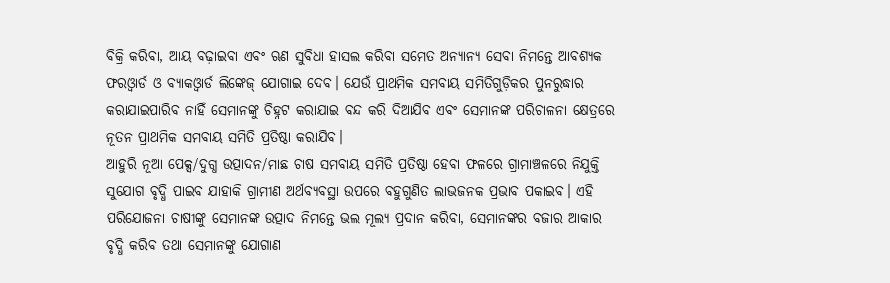ବିକ୍ରି କରିବା, ଆୟ ବଢ଼ାଇବା ଏବଂ ଋଣ ସୁବିଧା ହାସଲ କରିବା ସମେତ ଅନ୍ୟାନ୍ୟ ସେବା ନିମନ୍ତେ ଆବଶ୍ୟକ ଫରଓ୍ବାର୍ଡ ଓ ବ୍ୟାକଓ୍ବାର୍ଡ ଲିଙ୍କେଜ୍ ଯୋଗାଇ ଦେବ। ଯେଉଁ ପ୍ରାଥମିକ ସମବାୟ ସମିତିଗୁଡ଼ିକର ପୁନରୁଦ୍ଧାର କରାଯାଇପାରିବ ନାହିଁ ସେମାନଙ୍କୁ ଚିହ୍ନଟ କରାଯାଇ ବନ୍ଦ କରି ଦିଆଯିବ ଏବଂ ସେମାନଙ୍କ ପରିଚାଳନା କ୍ଷେତ୍ରରେ ନୂତନ ପ୍ରାଥମିକ ସମବାୟ ସମିତି ପ୍ରତିଷ୍ଠା କରାଯିବ।
ଆହୁରି ନୂଆ ପେକ୍ସ/ଦୁଗ୍ଧ ଉତ୍ପାଦନ/ମାଛ ଚାଷ ସମବାୟ ସମିତି ପ୍ରତିଷ୍ଠା ହେବା ଫଳରେ ଗ୍ରାମାଞ୍ଚଳରେ ନିଯୁକ୍ତି ସୁଯୋଗ ବୃଦ୍ଧି ପାଇବ ଯାହାକି ଗ୍ରାମୀଣ ଅର୍ଥବ୍ୟବସ୍ଥା ଉପରେ ବହୁଗୁଣିତ ଲାଭଜନକ ପ୍ରଭାବ ପକାଇବ। ଏହି ପରିଯୋଜନା ଚାଷୀଙ୍କୁ ସେମାନଙ୍କ ଉତ୍ପାଦ ନିମନ୍ତେ ଭଲ ମୂଲ୍ୟ ପ୍ରଦାନ କରିବା, ସେମାନଙ୍କର ବଜାର ଆକାର ବୃଦ୍ଧି କରିବ ତଥା ସେମାନଙ୍କୁ ଯୋଗାଣ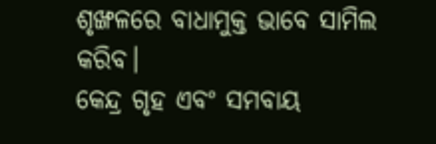ଶୃଙ୍ଖଳରେ ବାଧାମୁକ୍ତ ଭାବେ ସାମିଲ କରିବ।
କେନ୍ଦ୍ର ଗୃହ ଏବଂ ସମବାୟ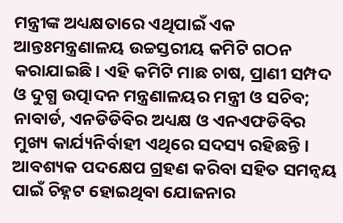ମନ୍ତ୍ରୀଙ୍କ ଅଧ୍ୟକ୍ଷତାରେ ଏଥିପାଇଁ ଏକ ଆନ୍ତଃମନ୍ତ୍ରଣାଳୟ ଉଚ୍ଚସ୍ତରୀୟ କମିଟି ଗଠନ କରାଯାଇଛି। ଏହି କମିଟି ମାଛ ଚାଷ, ପ୍ରାଣୀ ସମ୍ପଦ ଓ ଦୁଗ୍ଧ ଉତ୍ପାଦନ ମନ୍ତ୍ରଣାଳୟର ମନ୍ତ୍ରୀ ଓ ସଚିବ; ନାବାର୍ଡ, ଏନଡିଡିବିର ଅଧ୍ୟକ୍ଷ ଓ ଏନଏଫଡିବିର ମୁଖ୍ୟ କାର୍ଯ୍ୟନିର୍ବାହୀ ଏଥିରେ ସଦସ୍ୟ ରହିଛନ୍ତି। ଆବଶ୍ୟକ ପଦକ୍ଷେପ ଗ୍ରହଣ କରିବା ସହିତ ସମନ୍ବୟ ପାଇଁ ଚିହ୍ନଟ ହୋଇଥିବା ଯୋଜନାର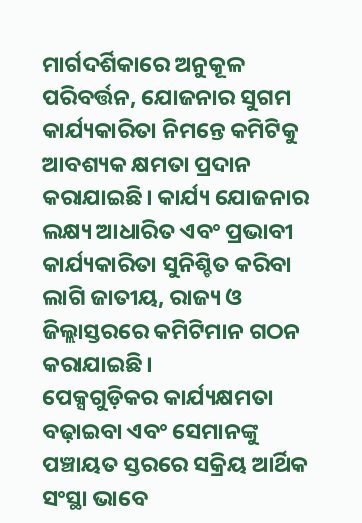ମାର୍ଗଦର୍ଶିକାରେ ଅନୁକୂଳ ପରିବର୍ତ୍ତନ, ଯୋଜନାର ସୁଗମ କାର୍ଯ୍ୟକାରିତା ନିମନ୍ତେ କମିଟିକୁ ଆବଶ୍ୟକ କ୍ଷମତା ପ୍ରଦାନ କରାଯାଇଛି। କାର୍ଯ୍ୟ ଯୋଜନାର ଲକ୍ଷ୍ୟ ଆଧାରିତ ଏବଂ ପ୍ରଭାବୀ କାର୍ଯ୍ୟକାରିତା ସୁନିଶ୍ଚିତ କରିବା ଲାଗି ଜାତୀୟ, ରାଜ୍ୟ ଓ ଜିଲ୍ଲାସ୍ତରରେ କମିଟିମାନ ଗଠନ କରାଯାଇଛି।
ପେକ୍ସଗୁଡ଼ିକର କାର୍ଯ୍ୟକ୍ଷମତା ବଢ଼ାଇବା ଏବଂ ସେମାନଙ୍କୁ ପଞ୍ଚାୟତ ସ୍ତରରେ ସକ୍ରିୟ ଆର୍ଥିକ ସଂସ୍ଥା ଭାବେ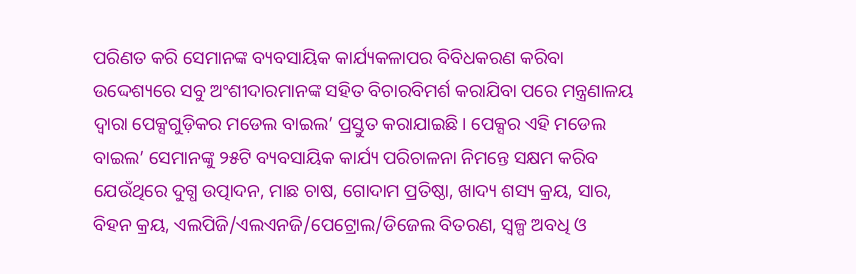ପରିଣତ କରି ସେମାନଙ୍କ ବ୍ୟବସାୟିକ କାର୍ଯ୍ୟକଳାପର ବିବିଧକରଣ କରିବା ଉଦ୍ଦେଶ୍ୟରେ ସବୁ ଅଂଶୀଦାରମାନଙ୍କ ସହିତ ବିଚାରବିମର୍ଶ କରାଯିବା ପରେ ମନ୍ତ୍ରଣାଳୟ ଦ୍ବାରା ପେକ୍ସଗୁଡ଼ିକର ମଡେଲ ବାଇଲ’ ପ୍ରସ୍ତୁତ କରାଯାଇଛି। ପେକ୍ସର ଏହି ମଡେଲ ବାଇଲ’ ସେମାନଙ୍କୁ ୨୫ଟି ବ୍ୟବସାୟିକ କାର୍ଯ୍ୟ ପରିଚାଳନା ନିମନ୍ତେ ସକ୍ଷମ କରିବ ଯେଉଁଥିରେ ଦୁଗ୍ଧ ଉତ୍ପାଦନ, ମାଛ ଚାଷ, ଗୋଦାମ ପ୍ରତିଷ୍ଠା, ଖାଦ୍ୟ ଶସ୍ୟ କ୍ରୟ, ସାର, ବିହନ କ୍ରୟ, ଏଲପିଜି/ଏଲଏନଜି/ପେଟ୍ରୋଲ/ଡିଜେଲ ବିତରଣ, ସ୍ବଳ୍ପ ଅବଧି ଓ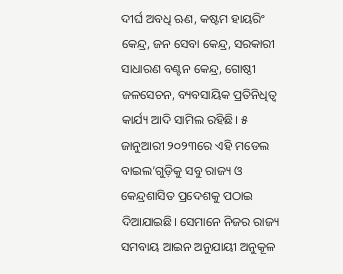ଦୀର୍ଘ ଅବଧି ଋଣ, କଷ୍ଟମ ହାୟରିଂ କେନ୍ଦ୍ର, ଜନ ସେବା କେନ୍ଦ୍ର, ସରକାରୀ ସାଧାରଣ ବଣ୍ଟନ କେନ୍ଦ୍ର, ଗୋଷ୍ଠୀ ଜଳସେଚନ, ବ୍ୟବସାୟିକ ପ୍ରତିନିଧିତ୍ବ କାର୍ଯ୍ୟ ଆଦି ସାମିଲ ରହିଛି। ୫ ଜାନୁଆରୀ ୨୦୨୩ରେ ଏହି ମଡେଲ ବାଇଲ’ଗୁଡ଼ିକୁ ସବୁ ରାଜ୍ୟ ଓ କେନ୍ଦ୍ରଶାସିତ ପ୍ରଦେଶକୁ ପଠାଇ ଦିଆଯାଇଛି। ସେମାନେ ନିଜର ରାଜ୍ୟ ସମବାୟ ଆଇନ ଅନୁଯାୟୀ ଅନୁକୂଳ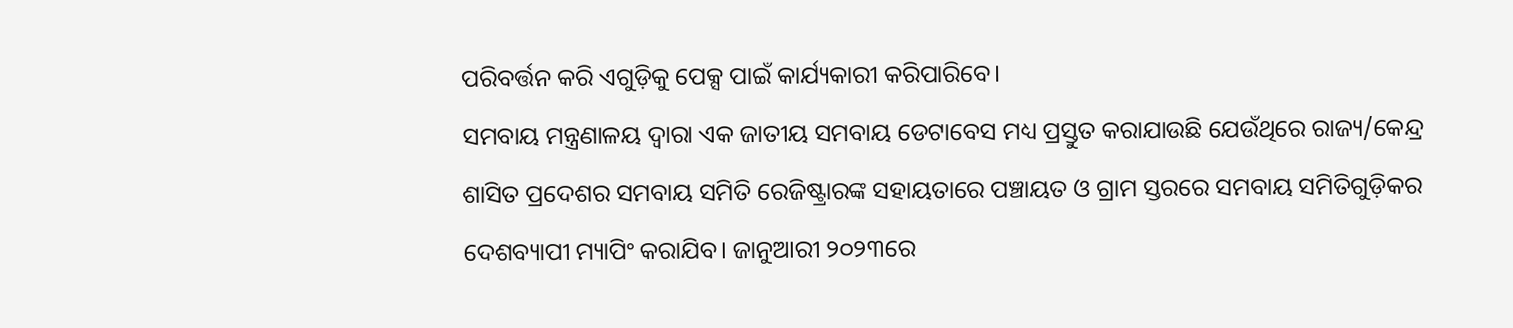ପରିବର୍ତ୍ତନ କରି ଏଗୁଡ଼ିକୁ ପେକ୍ସ ପାଇଁ କାର୍ଯ୍ୟକାରୀ କରିପାରିବେ।
ସମବାୟ ମନ୍ତ୍ରଣାଳୟ ଦ୍ବାରା ଏକ ଜାତୀୟ ସମବାୟ ଡେଟାବେସ ମଧ୍ୟ ପ୍ରସ୍ତୁତ କରାଯାଉଛି ଯେଉଁଥିରେ ରାଜ୍ୟ/କେନ୍ଦ୍ର ଶାସିତ ପ୍ରଦେଶର ସମବାୟ ସମିତି ରେଜିଷ୍ଟ୍ରାରଙ୍କ ସହାୟତାରେ ପଞ୍ଚାୟତ ଓ ଗ୍ରାମ ସ୍ତରରେ ସମବାୟ ସମିତିଗୁଡ଼ିକର ଦେଶବ୍ୟାପୀ ମ୍ୟାପିଂ କରାଯିବ। ଜାନୁଆରୀ ୨୦୨୩ରେ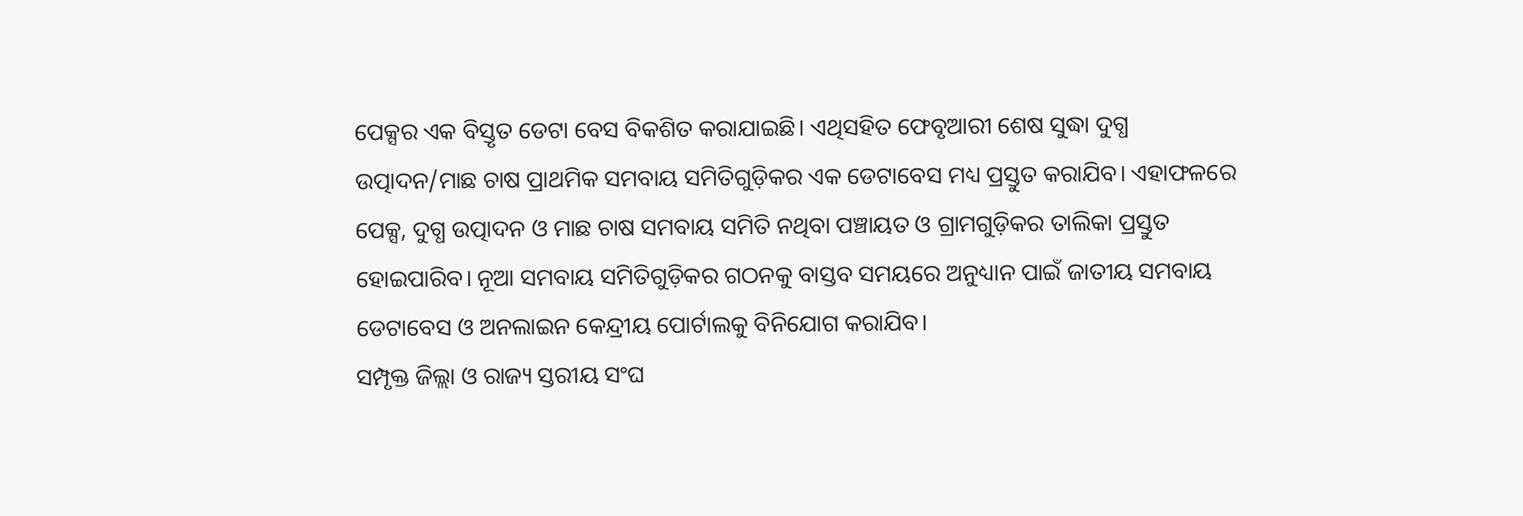ପେକ୍ସର ଏକ ବିସ୍ତୃତ ଡେଟା ବେସ ବିକଶିତ କରାଯାଇଛି। ଏଥିସହିତ ଫେବୃଆରୀ ଶେଷ ସୁଦ୍ଧା ଦୁଗ୍ଧ ଉତ୍ପାଦନ/ମାଛ ଚାଷ ପ୍ରାଥମିକ ସମବାୟ ସମିତିଗୁଡ଼ିକର ଏକ ଡେଟାବେସ ମଧ୍ୟ ପ୍ରସ୍ତୁତ କରାଯିବ। ଏହାଫଳରେ ପେକ୍ସ, ଦୁଗ୍ଧ ଉତ୍ପାଦନ ଓ ମାଛ ଚାଷ ସମବାୟ ସମିତି ନଥିବା ପଞ୍ଚାୟତ ଓ ଗ୍ରାମଗୁଡ଼ିକର ତାଲିକା ପ୍ରସ୍ତୁତ ହୋଇପାରିବ। ନୂଆ ସମବାୟ ସମିତିଗୁଡ଼ିକର ଗଠନକୁ ବାସ୍ତବ ସମୟରେ ଅନୁଧ୍ୟାନ ପାଇଁ ଜାତୀୟ ସମବାୟ ଡେଟାବେସ ଓ ଅନଲାଇନ କେନ୍ଦ୍ରୀୟ ପୋର୍ଟାଲକୁ ବିନିଯୋଗ କରାଯିବ।
ସମ୍ପୃକ୍ତ ଜିଲ୍ଲା ଓ ରାଜ୍ୟ ସ୍ତରୀୟ ସଂଘ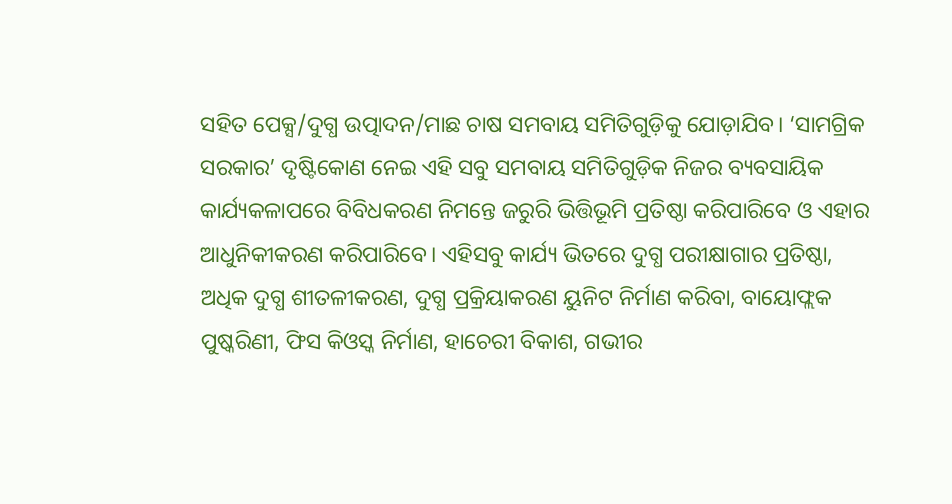ସହିତ ପେକ୍ସ/ଦୁଗ୍ଧ ଉତ୍ପାଦନ/ମାଛ ଚାଷ ସମବାୟ ସମିତିଗୁଡ଼ିକୁ ଯୋଡ଼ାଯିବ। ‘ସାମଗ୍ରିକ ସରକାର’ ଦୃଷ୍ଟିକୋଣ ନେଇ ଏହି ସବୁ ସମବାୟ ସମିତିଗୁଡ଼ିକ ନିଜର ବ୍ୟବସାୟିକ କାର୍ଯ୍ୟକଳାପରେ ବିବିଧକରଣ ନିମନ୍ତେ ଜରୁରି ଭିତ୍ତିଭୂମି ପ୍ରତିଷ୍ଠା କରିପାରିବେ ଓ ଏହାର ଆଧୁନିକୀକରଣ କରିପାରିବେ। ଏହିସବୁ କାର୍ଯ୍ୟ ଭିତରେ ଦୁଗ୍ଧ ପରୀକ୍ଷାଗାର ପ୍ରତିଷ୍ଠା, ଅଧିକ ଦୁଗ୍ଧ ଶୀତଳୀକରଣ, ଦୁଗ୍ଧ ପ୍ରକ୍ରିୟାକରଣ ୟୁନିଟ ନିର୍ମାଣ କରିବା, ବାୟୋଫ୍ଲକ ପୁଷ୍କରିଣୀ, ଫିସ କିଓସ୍କ ନିର୍ମାଣ, ହାଚେରୀ ବିକାଶ, ଗଭୀର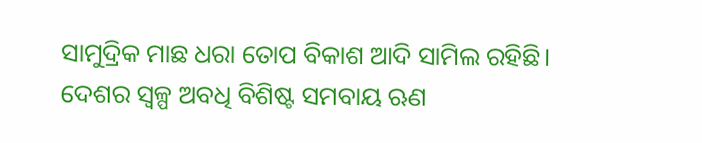ସାମୁଦ୍ରିକ ମାଛ ଧରା ତୋପ ବିକାଶ ଆଦି ସାମିଲ ରହିଛି।
ଦେଶର ସ୍ବଳ୍ପ ଅବଧି ବିଶିଷ୍ଟ ସମବାୟ ଋଣ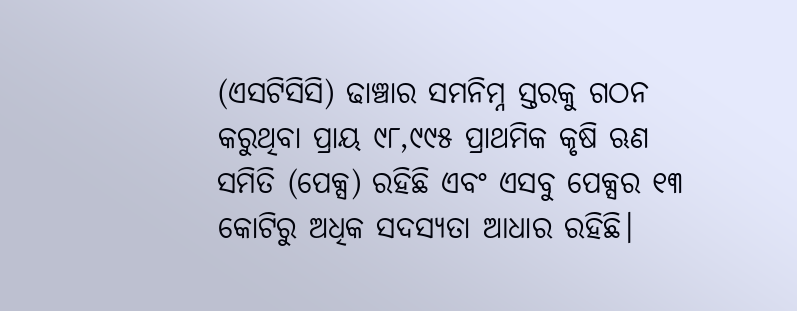(ଏସଟିସିସି) ଢାଞ୍ଚାର ସମନିମ୍ନ ସ୍ତରକୁ ଗଠନ କରୁଥିବା ପ୍ରାୟ ୯୮,୯୯୫ ପ୍ରାଥମିକ କୃଷି ଋଣ ସମିତି (ପେକ୍ସ) ରହିଛି ଏବଂ ଏସବୁ ପେକ୍ସର ୧୩ କୋଟିରୁ ଅଧିକ ସଦସ୍ୟତା ଆଧାର ରହିଛି।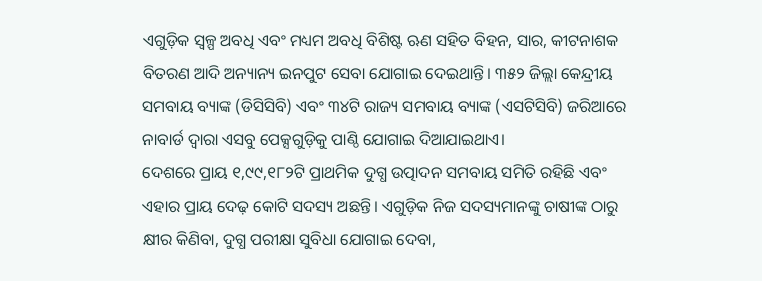ଏଗୁଡ଼ିକ ସ୍ବଳ୍ପ ଅବଧି ଏବଂ ମଧ୍ୟମ ଅବଧି ବିଶିଷ୍ଟ ଋଣ ସହିତ ବିହନ, ସାର, କୀଟନାଶକ ବିତରଣ ଆଦି ଅନ୍ୟାନ୍ୟ ଇନପୁଟ ସେବା ଯୋଗାଇ ଦେଇଥାନ୍ତି। ୩୫୨ ଜିଲ୍ଲା କେନ୍ଦ୍ରୀୟ ସମବାୟ ବ୍ୟାଙ୍କ (ଡିସିସିବି) ଏବଂ ୩୪ଟି ରାଜ୍ୟ ସମବାୟ ବ୍ୟାଙ୍କ (ଏସଟିସିବି) ଜରିଆରେ ନାବାର୍ଡ ଦ୍ବାରା ଏସବୁ ପେକ୍ସଗୁଡ଼ିକୁ ପାଣ୍ଠି ଯୋଗାଇ ଦିଆଯାଇଥାଏ।
ଦେଶରେ ପ୍ରାୟ ୧,୯୯,୧୮୨ଟି ପ୍ରାଥମିକ ଦୁଗ୍ଧ ଉତ୍ପାଦନ ସମବାୟ ସମିତି ରହିଛି ଏବଂ ଏହାର ପ୍ରାୟ ଦେଢ଼ କୋଟି ସଦସ୍ୟ ଅଛନ୍ତି। ଏଗୁଡ଼ିକ ନିଜ ସଦସ୍ୟମାନଙ୍କୁ ଚାଷୀଙ୍କ ଠାରୁ କ୍ଷୀର କିଣିବା, ଦୁଗ୍ଧ ପରୀକ୍ଷା ସୁବିଧା ଯୋଗାଇ ଦେବା,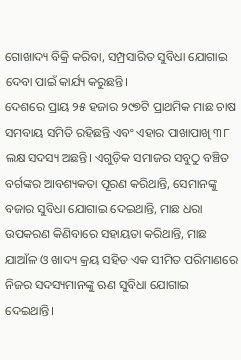ଗୋଖାଦ୍ୟ ବିକ୍ରି କରିବା, ସମ୍ପ୍ରସାରିତ ସୁବିଧା ଯୋଗାଇ ଦେବା ପାଇଁ କାର୍ଯ୍ୟ କରୁଛନ୍ତି।
ଦେଶରେ ପ୍ରାୟ ୨୫ ହଜାର ୨୯୭ଟି ପ୍ରାଥମିକ ମାଛ ଚାଷ ସମବାୟ ସମିତି ରହିଛନ୍ତି ଏବଂ ଏହାର ପାଖାପାଖି ୩୮ ଲକ୍ଷ ସଦସ୍ୟ ଅଛନ୍ତି। ଏଗୁଡ଼ିକ ସମାଜର ସବୁଠୁ ବଞ୍ଚିତ ବର୍ଗଙ୍କର ଆବଶ୍ୟକତା ପୂରଣ କରିଥାନ୍ତି, ସେମାନଙ୍କୁ ବଜାର ସୁବିଧା ଯୋଗାଇ ଦେଇଥାନ୍ତି, ମାଛ ଧରା ଉପକରଣ କିଣିବାରେ ସହାୟତା କରିଥାନ୍ତି, ମାଛ ଯାଆଁଳ ଓ ଖାଦ୍ୟ କ୍ରୟ ସହିତ ଏକ ସୀମିତ ପରିମାଣରେ ନିଜର ସଦସ୍ୟମାନଙ୍କୁ ଋଣ ସୁବିଧା ଯୋଗାଇ ଦେଇଥାନ୍ତି।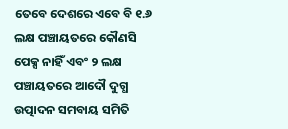ତେବେ ଦେଶରେ ଏବେ ବି ୧.୬ ଲକ୍ଷ ପଞ୍ଚାୟତରେ କୌଣସି ପେକ୍ସ ନାହିଁ ଏବଂ ୨ ଲକ୍ଷ ପଞ୍ଚାୟତରେ ଆଦୌ ଦୁଗ୍ଧ ଉତ୍ପାଦନ ସମବାୟ ସମିତି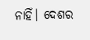ନାହିଁ। ଦେଶର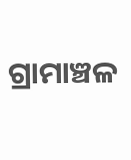ଗ୍ରାମାଞ୍ଚଳ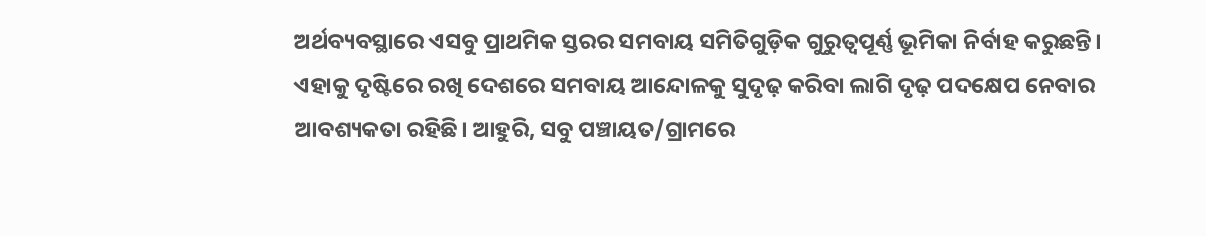ଅର୍ଥବ୍ୟବସ୍ଥାରେ ଏସବୁ ପ୍ରାଥମିକ ସ୍ତରର ସମବାୟ ସମିତିଗୁଡ଼ିକ ଗୁରୁତ୍ବପୂର୍ଣ୍ଣ ଭୂମିକା ନିର୍ବାହ କରୁଛନ୍ତି। ଏହାକୁ ଦୃଷ୍ଟିରେ ରଖି ଦେଶରେ ସମବାୟ ଆନ୍ଦୋଳକୁ ସୁଦୃଢ଼ କରିବା ଲାଗି ଦୃଢ଼ ପଦକ୍ଷେପ ନେବାର ଆବଶ୍ୟକତା ରହିଛି। ଆହୁରି, ସବୁ ପଞ୍ଚାୟତ/ଗ୍ରାମରେ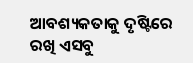ଆବଶ୍ୟକତାକୁ ଦୃଷ୍ଟିରେ ରଖି ଏସବୁ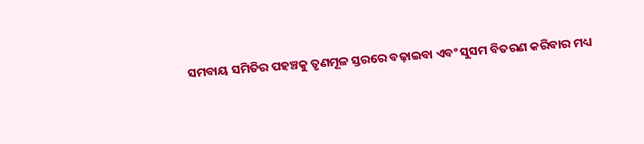ସମବାୟ ସମିତିର ପହଞ୍ଚକୁ ତୃଣମୂଳ ସ୍ତରରେ ବଢ଼ାଇବା ଏବଂ ସୁସମ ବିତରଣ କରିବାର ମଧ୍ୟ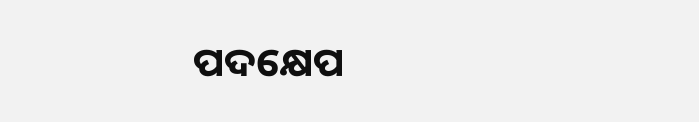ପଦକ୍ଷେପ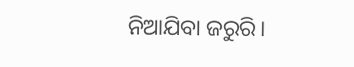ନିଆଯିବା ଜରୁରି।